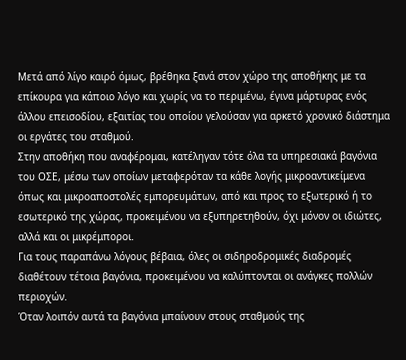Μετά από λίγο καιρό όμως, βρέθηκα ξανά στον χώρο της αποθήκης με τα επίκουρα για κάποιο λόγο και χωρίς να το περιμένω, έγινα μάρτυρας ενός άλλου επεισοδίου, εξαιτίας του οποίου γελούσαν για αρκετό χρονικό διάστημα οι εργάτες του σταθμού.
Στην αποθήκη που αναφέρομαι, κατέληγαν τότε όλα τα υπηρεσιακά βαγόνια του ΟΣΕ, μέσω των οποίων μεταφερόταν τα κάθε λογής μικροαντικείμενα όπως και μικροαποστολές εμπορευμάτων, από και προς το εξωτερικό ή το εσωτερικό της χώρας, προκειμένου να εξυπηρετηθούν, όχι μόνον οι ιδιώτες, αλλά και οι μικρέμποροι.
Για τους παραπάνω λόγους βέβαια, όλες οι σιδηροδρομικές διαδρομές διαθέτουν τέτοια βαγόνια, προκειμένου να καλύπτονται οι ανάγκες πολλών περιοχών.
Όταν λοιπόν αυτά τα βαγόνια μπαίνουν στους σταθμούς της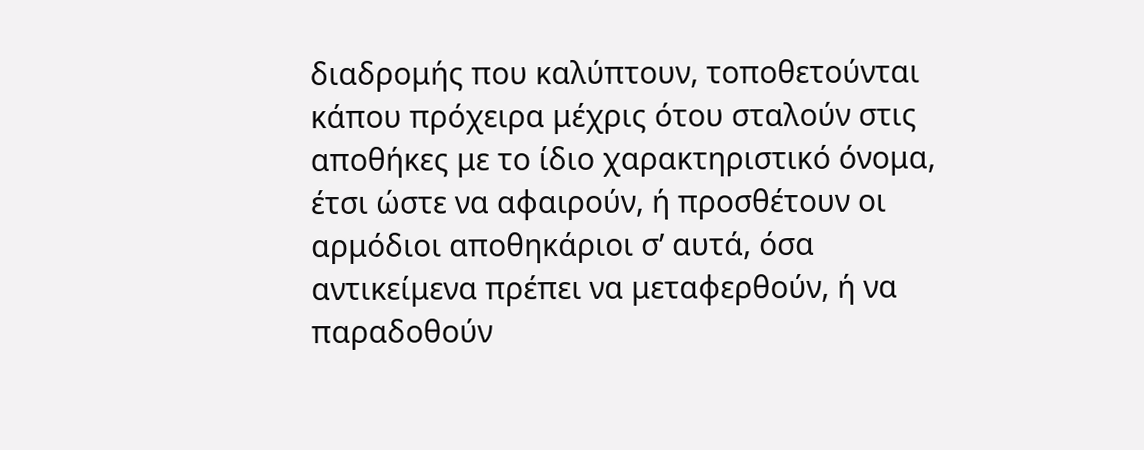διαδρομής που καλύπτουν, τοποθετούνται κάπου πρόχειρα μέχρις ότου σταλούν στις αποθήκες με το ίδιο χαρακτηριστικό όνομα, έτσι ώστε να αφαιρούν, ή προσθέτουν οι αρμόδιοι αποθηκάριοι σ’ αυτά, όσα αντικείμενα πρέπει να μεταφερθούν, ή να παραδοθούν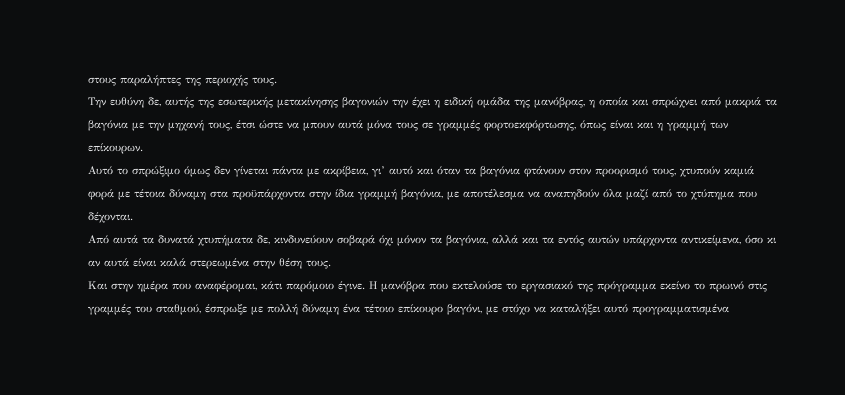στους παραλήπτες της περιοχής τους.
Την ευθύνη δε, αυτής της εσωτερικής μετακίνησης βαγονιών την έχει η ειδική ομάδα της μανόβρας, η οποία και σπρώχνει από μακριά τα βαγόνια με την μηχανή τους, έτσι ώστε να μπουν αυτά μόνα τους σε γραμμές φορτοεκφόρτωσης, όπως είναι και η γραμμή των επίκουρων.
Αυτό το σπρώξιμο όμως δεν γίνεται πάντα με ακρίβεια, γι’ αυτό και όταν τα βαγόνια φτάνουν στον προορισμό τους, χτυπούν καμιά φορά με τέτοια δύναμη στα προϋπάρχοντα στην ίδια γραμμή βαγόνια, με αποτέλεσμα να αναπηδούν όλα μαζί από το χτύπημα που δέχονται.
Από αυτά τα δυνατά χτυπήματα δε, κινδυνεύουν σοβαρά όχι μόνον τα βαγόνια, αλλά και τα εντός αυτών υπάρχοντα αντικείμενα, όσο κι αν αυτά είναι καλά στερεωμένα στην θέση τους.
Και στην ημέρα που αναφέρομαι, κάτι παρόμοιο έγινε. Η μανόβρα που εκτελούσε το εργασιακό της πρόγραμμα εκείνο το πρωινό στις γραμμές του σταθμού, έσπρωξε με πολλή δύναμη ένα τέτοιο επίκουρο βαγόνι, με στόχο να καταλήξει αυτό προγραμματισμένα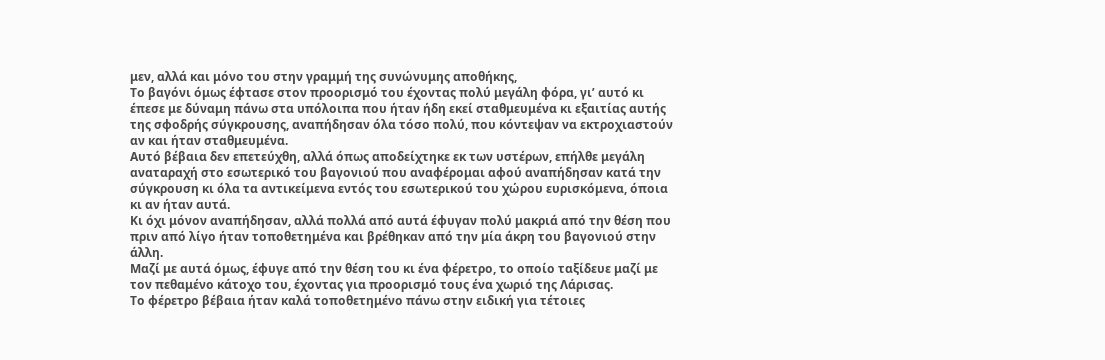μεν, αλλά και μόνο του στην γραμμή της συνώνυμης αποθήκης,
Το βαγόνι όμως έφτασε στον προορισμό του έχοντας πολύ μεγάλη φόρα, γι’ αυτό κι έπεσε με δύναμη πάνω στα υπόλοιπα που ήταν ήδη εκεί σταθμευμένα κι εξαιτίας αυτής της σφοδρής σύγκρουσης, αναπήδησαν όλα τόσο πολύ, που κόντεψαν να εκτροχιαστούν αν και ήταν σταθμευμένα.
Αυτό βέβαια δεν επετεύχθη, αλλά όπως αποδείχτηκε εκ των υστέρων, επήλθε μεγάλη αναταραχή στο εσωτερικό του βαγονιού που αναφέρομαι αφού αναπήδησαν κατά την σύγκρουση κι όλα τα αντικείμενα εντός του εσωτερικού του χώρου ευρισκόμενα, όποια κι αν ήταν αυτά.
Κι όχι μόνον αναπήδησαν, αλλά πολλά από αυτά έφυγαν πολύ μακριά από την θέση που πριν από λίγο ήταν τοποθετημένα και βρέθηκαν από την μία άκρη του βαγονιού στην άλλη.
Μαζί με αυτά όμως, έφυγε από την θέση του κι ένα φέρετρο, το οποίο ταξίδευε μαζί με τον πεθαμένο κάτοχο του, έχοντας για προορισμό τους ένα χωριό της Λάρισας.
Το φέρετρο βέβαια ήταν καλά τοποθετημένο πάνω στην ειδική για τέτοιες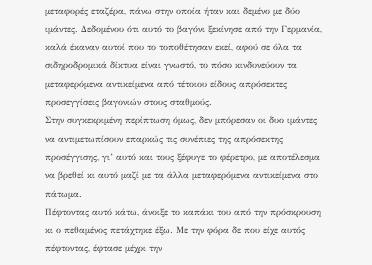μεταφορές εταζέρα, πάνω στην οποία ήταν και δεμένο με δύο ιμάντες. Δεδομένου ότι αυτό το βαγόνι ξεκίνησε από την Γερμανία, καλά έκαναν αυτοί που το τοποθέτησαν εκεί, αφού σε όλα τα σιδηροδρομικά δίκτυα είναι γνωστό, το πόσο κινδυνεύουν τα μεταφερόμενα αντικείμενα από τέτοιου είδους απρόσεκτες προσεγγίσεις βαγονιών στους σταθμούς.
Στην συγκεκριμένη περίπτωση όμως, δεν μπόρεσαν οι δυο ιμάντες να αντιμετωπίσουν επαρκώς τις συνέπιες της απρόσεκτης προσέγγισης, γι’ αυτό και τους ξέφυγε το φέρετρο, με αποτέλεσμα να βρεθεί κι αυτό μαζί με τα άλλα μεταφερόμενα αντικείμενα στο πάτωμα.
Πέφτοντας αυτό κάτω, άνοιξε το καπάκι του από την πρόσκρουση κι ο πεθαμένος πετάχτηκε έξω. Με την φόρα δε που είχε αυτός πέφτοντας, έφτασε μέχρι την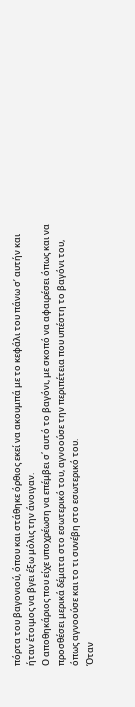πόρτα του βαγονιού, όπου και στάθηκε όρθιος εκεί να ακουμπά με το κεφάλι του πάνω σ’ αυτήν και ήταν έτοιμος να βγει έξω μόλις την άνοιγαν.
Ο αποθηκάριος που είχε υποχρέωση να επέμβει σ΄ αυτό το βαγόνι, με σκοπό να αφαιρέσει όπως και να προσθέσει μερικά δέματα στο εσωτερικό του, αγνοούσε την περιπέτεια που υπέστη το βαγόνι του, όπως αγνοούσε και το τι συνέβη στο εσωτερικό του.
Όταν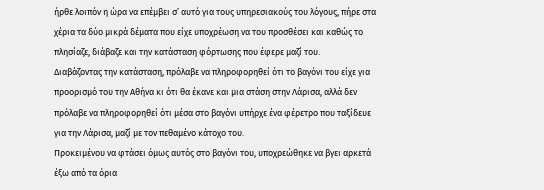ήρθε λοιπόν η ώρα να επέμβει σ’ αυτό για τους υπηρεσιακούς του λόγους, πήρε στα χέρια τα δύο μικρά δέματα που είχε υποχρέωση να του προσθέσει και καθώς το πλησίαζε, διάβαζε και την κατάσταση φόρτωσης που έφερε μαζί του.
Διαβάζοντας την κατάσταση, πρόλαβε να πληροφορηθεί ότι το βαγόνι του είχε για προορισμό του την Αθήνα κι ότι θα έκανε και μια στάση στην Λάρισα, αλλά δεν πρόλαβε να πληροφορηθεί ότι μέσα στο βαγόνι υπήρχε ένα φέρετρο που ταξίδευε για την Λάρισα, μαζί με τον πεθαμένο κάτοχο του.
Προκειμένου να φτάσει όμως αυτός στο βαγόνι του, υποχρεώθηκε να βγει αρκετά έξω από τα όρια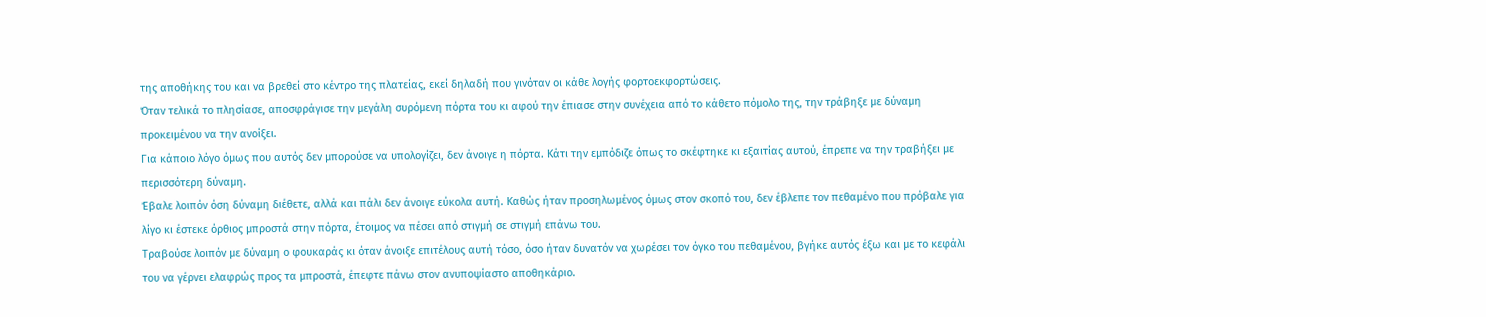της αποθήκης του και να βρεθεί στο κέντρο της πλατείας, εκεί δηλαδή που γινόταν οι κάθε λογής φορτοεκφορτώσεις.
Όταν τελικά το πλησίασε, αποσφράγισε την μεγάλη συρόμενη πόρτα του κι αφού την έπιασε στην συνέχεια από το κάθετο πόμολο της, την τράβηξε με δύναμη προκειμένου να την ανοίξει.
Για κάποιο λόγο όμως που αυτός δεν μπορούσε να υπολογίζει, δεν άνοιγε η πόρτα. Κάτι την εμπόδιζε όπως το σκέφτηκε κι εξαιτίας αυτού, έπρεπε να την τραβήξει με περισσότερη δύναμη.
Έβαλε λοιπόν όση δύναμη διέθετε, αλλά και πάλι δεν άνοιγε εύκολα αυτή. Καθώς ήταν προσηλωμένος όμως στον σκοπό του, δεν έβλεπε τον πεθαμένο που πρόβαλε για λίγο κι έστεκε όρθιος μπροστά στην πόρτα, έτοιμος να πέσει από στιγμή σε στιγμή επάνω του.
Τραβούσε λοιπόν με δύναμη ο φουκαράς κι όταν άνοιξε επιτέλους αυτή τόσο, όσο ήταν δυνατόν να χωρέσει τον όγκο του πεθαμένου, βγήκε αυτός έξω και με το κεφάλι του να γέρνει ελαφρώς προς τα μπροστά, έπεφτε πάνω στον ανυποψίαστο αποθηκάριο.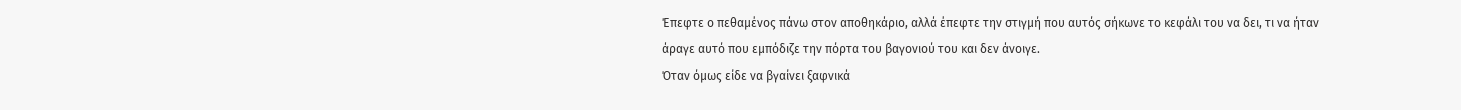Έπεφτε ο πεθαμένος πάνω στον αποθηκάριο, αλλά έπεφτε την στιγμή που αυτός σήκωνε το κεφάλι του να δει, τι να ήταν άραγε αυτό που εμπόδιζε την πόρτα του βαγονιού του και δεν άνοιγε.
Όταν όμως είδε να βγαίνει ξαφνικά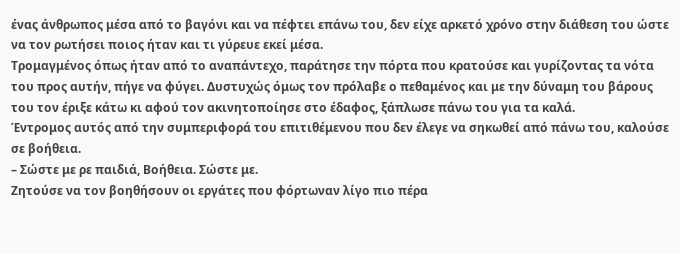ένας άνθρωπος μέσα από το βαγόνι και να πέφτει επάνω του, δεν είχε αρκετό χρόνο στην διάθεση του ώστε να τον ρωτήσει ποιος ήταν και τι γύρευε εκεί μέσα.
Τρομαγμένος όπως ήταν από το αναπάντεχο, παράτησε την πόρτα που κρατούσε και γυρίζοντας τα νότα του προς αυτήν, πήγε να φύγει. Δυστυχώς όμως τον πρόλαβε ο πεθαμένος και με την δύναμη του βάρους του τον έριξε κάτω κι αφού τον ακινητοποίησε στο έδαφος, ξάπλωσε πάνω του για τα καλά.
Έντρομος αυτός από την συμπεριφορά του επιτιθέμενου που δεν έλεγε να σηκωθεί από πάνω του, καλούσε σε βοήθεια.
– Σώστε με ρε παιδιά, Βοήθεια. Σώστε με.
Ζητούσε να τον βοηθήσουν οι εργάτες που φόρτωναν λίγο πιο πέρα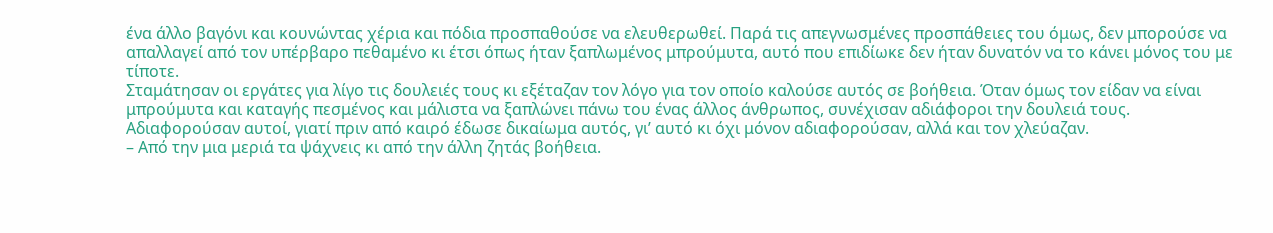ένα άλλο βαγόνι και κουνώντας χέρια και πόδια προσπαθούσε να ελευθερωθεί. Παρά τις απεγνωσμένες προσπάθειες του όμως, δεν μπορούσε να απαλλαγεί από τον υπέρβαρο πεθαμένο κι έτσι όπως ήταν ξαπλωμένος μπρούμυτα, αυτό που επιδίωκε δεν ήταν δυνατόν να το κάνει μόνος του με τίποτε.
Σταμάτησαν οι εργάτες για λίγο τις δουλειές τους κι εξέταζαν τον λόγο για τον οποίο καλούσε αυτός σε βοήθεια. Όταν όμως τον είδαν να είναι μπρούμυτα και καταγής πεσμένος και μάλιστα να ξαπλώνει πάνω του ένας άλλος άνθρωπος, συνέχισαν αδιάφοροι την δουλειά τους.
Αδιαφορούσαν αυτοί, γιατί πριν από καιρό έδωσε δικαίωμα αυτός, γι’ αυτό κι όχι μόνον αδιαφορούσαν, αλλά και τον χλεύαζαν.
– Από την μια μεριά τα ψάχνεις κι από την άλλη ζητάς βοήθεια.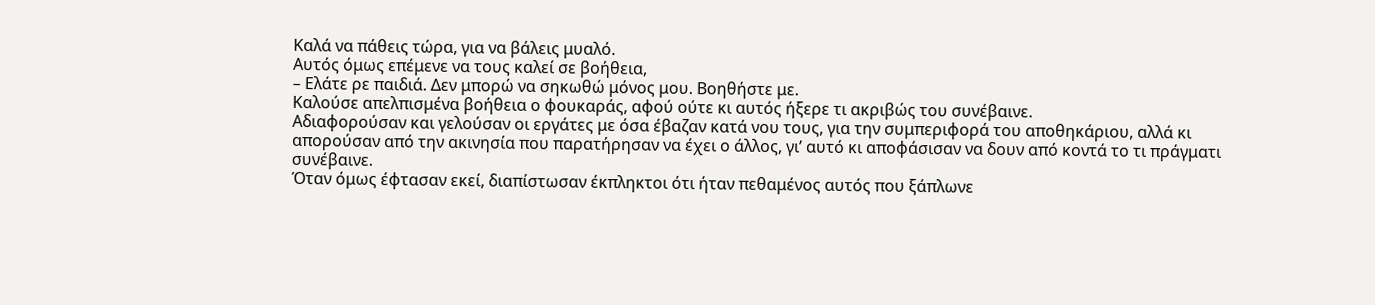Καλά να πάθεις τώρα, για να βάλεις μυαλό.
Αυτός όμως επέμενε να τους καλεί σε βοήθεια,
– Ελάτε ρε παιδιά. Δεν μπορώ να σηκωθώ μόνος μου. Βοηθήστε με.
Καλούσε απελπισμένα βοήθεια ο φουκαράς, αφού ούτε κι αυτός ήξερε τι ακριβώς του συνέβαινε.
Αδιαφορούσαν και γελούσαν οι εργάτες με όσα έβαζαν κατά νου τους, για την συμπεριφορά του αποθηκάριου, αλλά κι απορούσαν από την ακινησία που παρατήρησαν να έχει ο άλλος, γι’ αυτό κι αποφάσισαν να δουν από κοντά το τι πράγματι συνέβαινε.
Όταν όμως έφτασαν εκεί, διαπίστωσαν έκπληκτοι ότι ήταν πεθαμένος αυτός που ξάπλωνε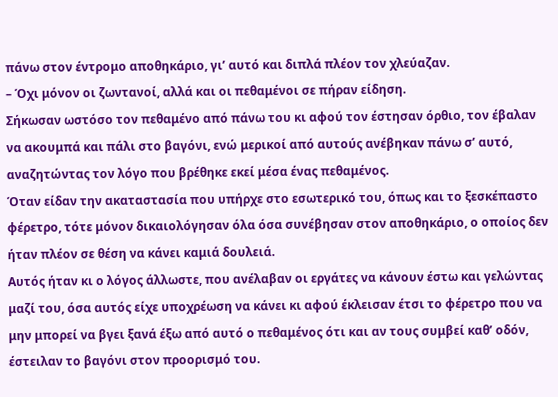πάνω στον έντρομο αποθηκάριο, γι’ αυτό και διπλά πλέον τον χλεύαζαν.
– Όχι μόνον οι ζωντανοί, αλλά και οι πεθαμένοι σε πήραν είδηση.
Σήκωσαν ωστόσο τον πεθαμένο από πάνω του κι αφού τον έστησαν όρθιο, τον έβαλαν να ακουμπά και πάλι στο βαγόνι, ενώ μερικοί από αυτούς ανέβηκαν πάνω σ’ αυτό, αναζητώντας τον λόγο που βρέθηκε εκεί μέσα ένας πεθαμένος.
Όταν είδαν την ακαταστασία που υπήρχε στο εσωτερικό του, όπως και το ξεσκέπαστο φέρετρο, τότε μόνον δικαιολόγησαν όλα όσα συνέβησαν στον αποθηκάριο, ο οποίος δεν ήταν πλέον σε θέση να κάνει καμιά δουλειά.
Αυτός ήταν κι ο λόγος άλλωστε, που ανέλαβαν οι εργάτες να κάνουν έστω και γελώντας μαζί του, όσα αυτός είχε υποχρέωση να κάνει κι αφού έκλεισαν έτσι το φέρετρο που να μην μπορεί να βγει ξανά έξω από αυτό ο πεθαμένος ότι και αν τους συμβεί καθ’ οδόν, έστειλαν το βαγόνι στον προορισμό του.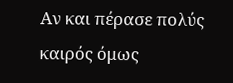Αν και πέρασε πολύς καιρός όμως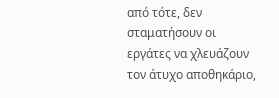από τότε, δεν σταματήσουν οι εργάτες να χλευάζουν τον άτυχο αποθηκάριο,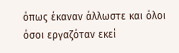όπως έκαναν άλλωστε και όλοι όσοι εργαζόταν εκεί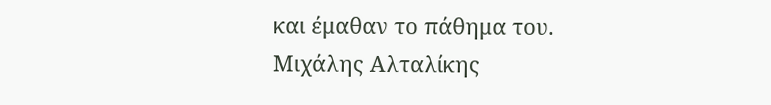και έμαθαν το πάθημα του.
Μιχάλης Αλταλίκης